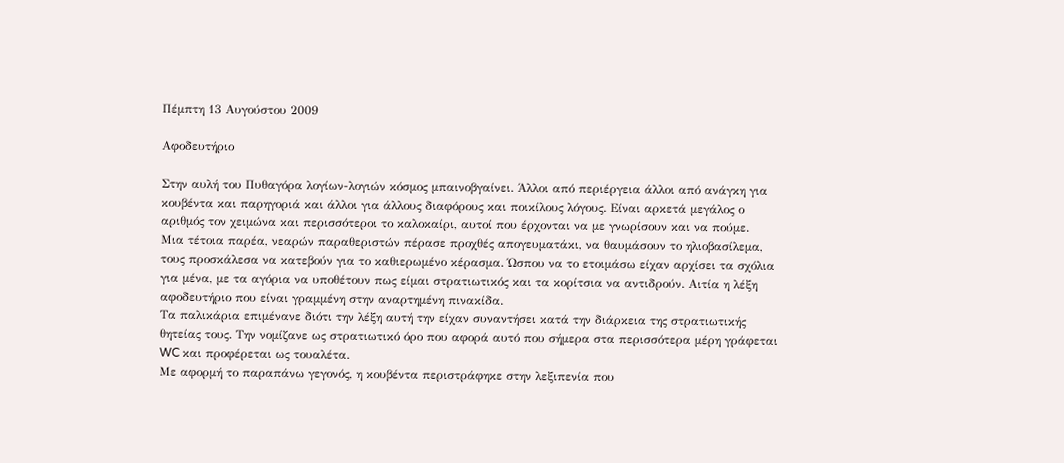Πέμπτη 13 Αυγούστου 2009

Αφοδευτήριο

Στην αυλή του Πυθαγόρα λογίων-λογιών κόσμος μπαινοβγαίνει. Άλλοι από περιέργεια άλλοι από ανάγκη για κουβέντα και παρηγοριά και άλλοι για άλλους διαφόρους και ποικίλους λόγους. Είναι αρκετά μεγάλος ο αριθμός τον χειμώνα και περισσότεροι το καλοκαίρι, αυτοί που έρχονται να με γνωρίσουν και να πούμε.
Μια τέτοια παρέα, νεαρών παραθεριστών πέρασε προχθές απογευματάκι, να θαυμάσουν το ηλιοβασίλεμα, τους προσκάλεσα να κατεβούν για το καθιερωμένο κέρασμα. Ώσπου να το ετοιμάσω είχαν αρχίσει τα σχόλια για μένα, με τα αγόρια να υποθέτουν πως είμαι στρατιωτικός και τα κορίτσια να αντιδρούν. Αιτία η λέξη αφοδευτήριο που είναι γραμμένη στην αναρτημένη πινακίδα.
Τα παλικάρια επιμένανε διότι την λέξη αυτή την είχαν συναντήσει κατά την διάρκεια της στρατιωτικής θητείας τους. Την νομίζανε ως στρατιωτικό όρο που αφορά αυτό που σήμερα στα περισσότερα μέρη γράφεται WC και προφέρεται ως τουαλέτα.
Με αφορμή το παραπάνω γεγονός, η κουβέντα περιστράφηκε στην λεξιπενία που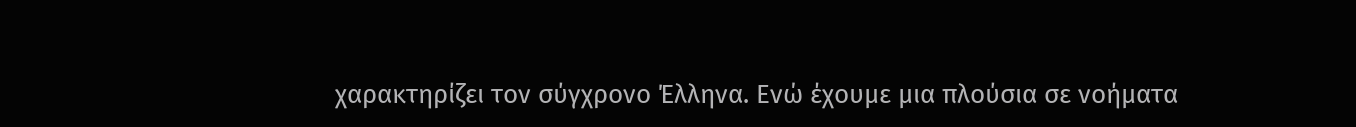χαρακτηρίζει τον σύγχρονο Έλληνα. Ενώ έχουμε μια πλούσια σε νοήματα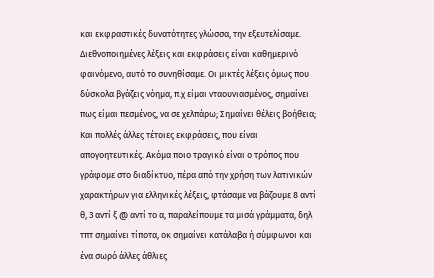και εκφραστικές δυνατότητες γλώσσα, την εξευτελίσαμε. Διεθνοποιημένες λέξεις και εκφράσεις είναι καθημερινό φαινόμενο, αυτό το συνηθίσαμε. Οι μικτές λέξεις όμως που δύσκολα βγάζεις νόημα, π.χ είμαι νταουνιασμένος, σημαίνει πως είμαι πεσμένος, να σε χελπάρω; Σημαίνει θέλεις βοήθεια; Και πολλές άλλες τέτοιες εκφράσεις, που είναι απογοητευτικές. Ακόμα ποιο τραγικό είναι ο τρόπος που γράφομε στο διαδίκτυο, πέρα από την χρήση των λατινικών χαρακτήρων για ελληνικές λέξεις, φτάσαμε να βάζουμε 8 αντί θ, 3 αντί ξ @ αντί το α, παραλείπουμε τα μισά γράμματα, δηλ τπτ σημαίνει τίποτα, οκ σημαίνει κατάλαβα ή σύμφωνοι και ένα σωρό άλλες άθλιες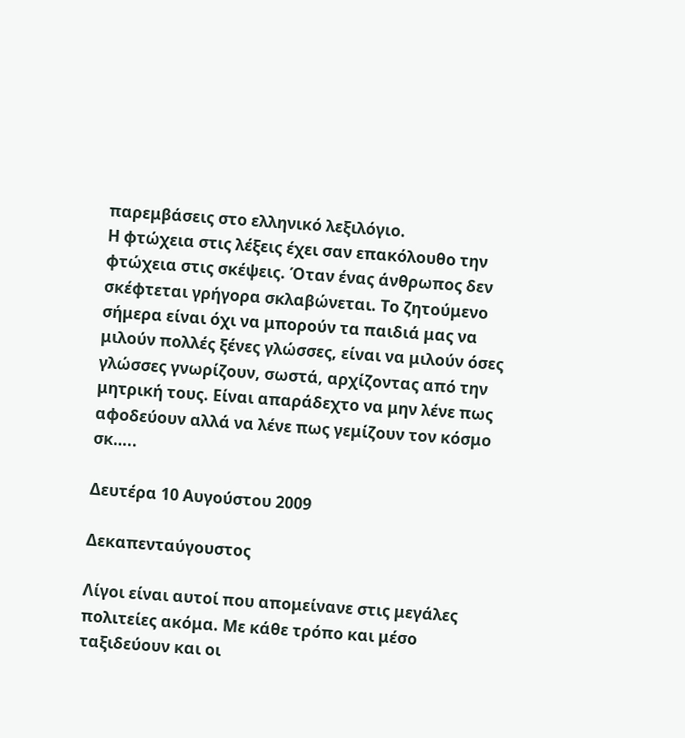παρεμβάσεις στο ελληνικό λεξιλόγιο.
Η φτώχεια στις λέξεις έχει σαν επακόλουθο την φτώχεια στις σκέψεις. Όταν ένας άνθρωπος δεν σκέφτεται γρήγορα σκλαβώνεται. Το ζητούμενο σήμερα είναι όχι να μπορούν τα παιδιά μας να μιλούν πολλές ξένες γλώσσες, είναι να μιλούν όσες γλώσσες γνωρίζουν, σωστά, αρχίζοντας από την μητρική τους. Είναι απαράδεχτο να μην λένε πως αφοδεύουν αλλά να λένε πως γεμίζουν τον κόσμο σκ…..

Δευτέρα 10 Αυγούστου 2009

Δεκαπενταύγουστος

Λίγοι είναι αυτοί που απομείνανε στις μεγάλες πολιτείες ακόμα. Με κάθε τρόπο και μέσο ταξιδεύουν και οι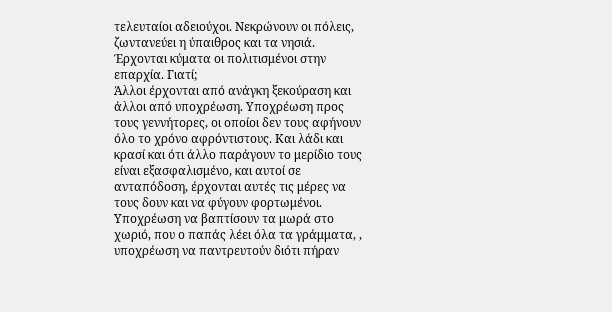τελευταίοι αδειούχοι. Νεκρώνουν οι πόλεις, ζωντανεύει η ύπαιθρος και τα νησιά. Έρχονται κύματα οι πολιτισμένοι στην επαρχία. Γιατί;
Άλλοι έρχονται από ανάγκη ξεκούραση και άλλοι από υποχρέωση. Υποχρέωση προς τους γεννήτορες, οι οποίοι δεν τους αφήνουν όλο το χρόνο αφρόντιστους. Και λάδι και κρασί και ότι άλλο παράγουν το μερίδιο τους είναι εξασφαλισμένο, και αυτοί σε ανταπόδοση, έρχονται αυτές τις μέρες να τους δουν και να φύγουν φορτωμένοι. Υποχρέωση να βαπτίσουν τα μωρά στο χωριό, που ο παπάς λέει όλα τα γράμματα, , υποχρέωση να παντρευτούν διότι πήραν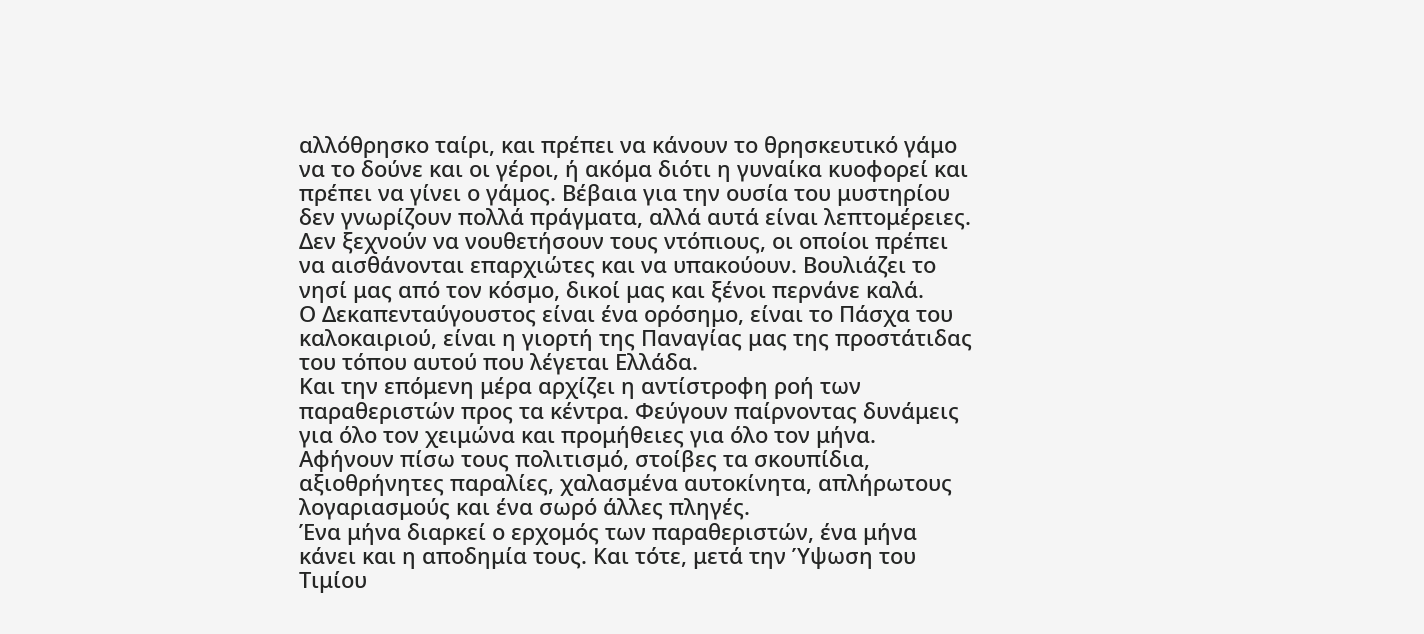αλλόθρησκο ταίρι, και πρέπει να κάνουν το θρησκευτικό γάμο να το δούνε και οι γέροι, ή ακόμα διότι η γυναίκα κυοφορεί και πρέπει να γίνει ο γάμος. Βέβαια για την ουσία του μυστηρίου δεν γνωρίζουν πολλά πράγματα, αλλά αυτά είναι λεπτομέρειες.
Δεν ξεχνούν να νουθετήσουν τους ντόπιους, οι οποίοι πρέπει να αισθάνονται επαρχιώτες και να υπακούουν. Βουλιάζει το νησί μας από τον κόσμο, δικοί μας και ξένοι περνάνε καλά.
Ο Δεκαπενταύγουστος είναι ένα ορόσημο, είναι το Πάσχα του καλοκαιριού, είναι η γιορτή της Παναγίας μας της προστάτιδας του τόπου αυτού που λέγεται Ελλάδα.
Και την επόμενη μέρα αρχίζει η αντίστροφη ροή των παραθεριστών προς τα κέντρα. Φεύγουν παίρνοντας δυνάμεις για όλο τον χειμώνα και προμήθειες για όλο τον μήνα. Αφήνουν πίσω τους πολιτισμό, στοίβες τα σκουπίδια, αξιοθρήνητες παραλίες, χαλασμένα αυτοκίνητα, απλήρωτους λογαριασμούς και ένα σωρό άλλες πληγές.
Ένα μήνα διαρκεί ο ερχομός των παραθεριστών, ένα μήνα κάνει και η αποδημία τους. Και τότε, μετά την Ύψωση του Τιμίου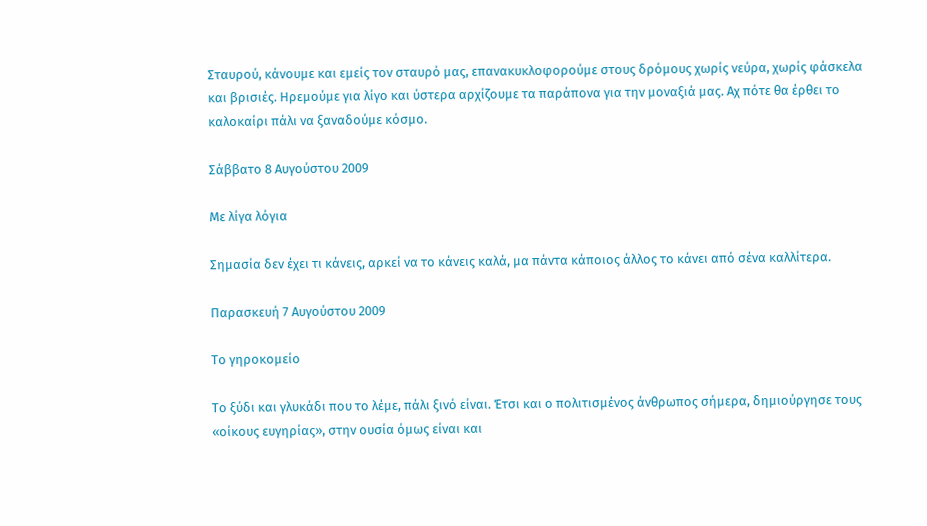Σταυρού, κάνουμε και εμείς τον σταυρό μας, επανακυκλοφορούμε στους δρόμους χωρίς νεύρα, χωρίς φάσκελα και βρισιές. Ηρεμούμε για λίγο και ύστερα αρχίζουμε τα παράπονα για την μοναξιά μας. Αχ πότε θα έρθει το καλοκαίρι πάλι να ξαναδούμε κόσμο.

Σάββατο 8 Αυγούστου 2009

Με λίγα λόγια

Σημασία δεν έχει τι κάνεις, αρκεί να το κάνεις καλά, μα πάντα κάποιος άλλος το κάνει από σένα καλλίτερα.

Παρασκευή 7 Αυγούστου 2009

Το γηροκομείο

Το ξύδι και γλυκάδι που το λέμε, πάλι ξινό είναι. Έτσι και ο πολιτισμένος άνθρωπος σήμερα, δημιούργησε τους «οίκους ευγηρίας», στην ουσία όμως είναι και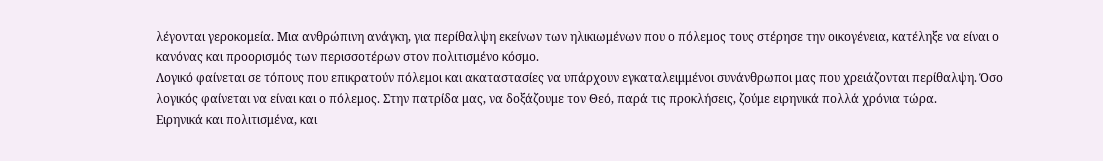λέγονται γεροκομεία. Μια ανθρώπινη ανάγκη, για περίθαλψη εκείνων των ηλικιωμένων που ο πόλεμος τους στέρησε την οικογένεια, κατέληξε να είναι ο κανόνας και προορισμός των περισσοτέρων στον πολιτισμένο κόσμο.
Λογικό φαίνεται σε τόπους που επικρατούν πόλεμοι και ακαταστασίες να υπάρχουν εγκαταλειμμένοι συνάνθρωποι μας που χρειάζονται περίθαλψη. Όσο λογικός φαίνεται να είναι και ο πόλεμος. Στην πατρίδα μας, να δοξάζουμε τον Θεό, παρά τις προκλήσεις, ζούμε ειρηνικά πολλά χρόνια τώρα.
Ειρηνικά και πολιτισμένα, και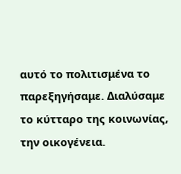αυτό το πολιτισμένα το παρεξηγήσαμε. Διαλύσαμε το κύτταρο της κοινωνίας, την οικογένεια.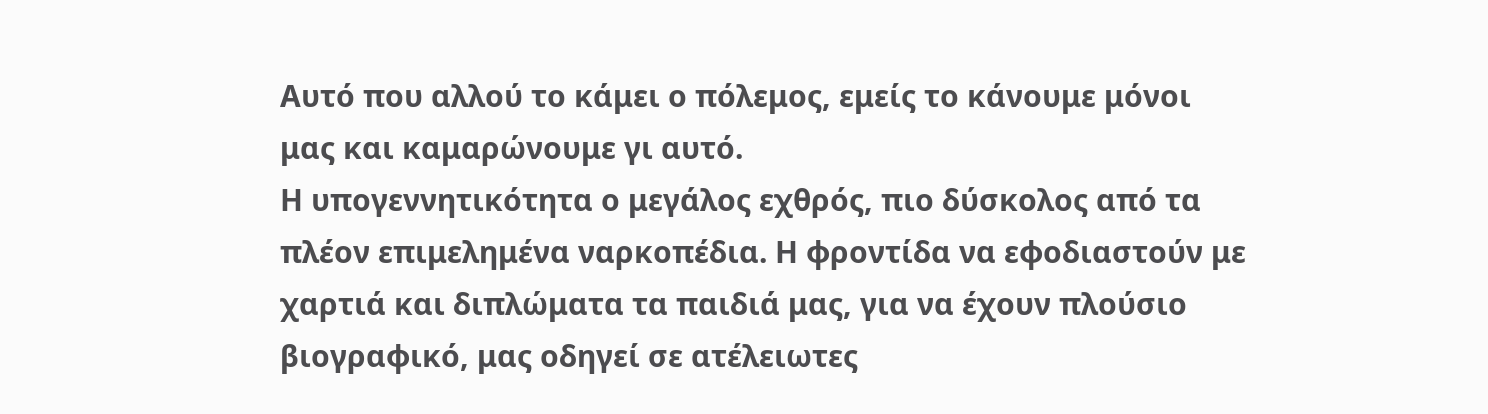Αυτό που αλλού το κάμει ο πόλεμος, εμείς το κάνουμε μόνοι μας και καμαρώνουμε γι αυτό.
Η υπογεννητικότητα ο μεγάλος εχθρός, πιο δύσκολος από τα πλέον επιμελημένα ναρκοπέδια. Η φροντίδα να εφοδιαστούν με χαρτιά και διπλώματα τα παιδιά μας, για να έχουν πλούσιο βιογραφικό, μας οδηγεί σε ατέλειωτες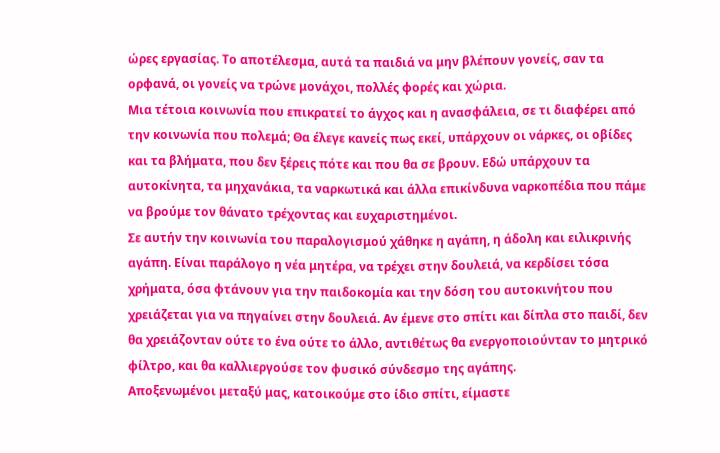ώρες εργασίας. Το αποτέλεσμα, αυτά τα παιδιά να μην βλέπουν γονείς, σαν τα ορφανά, οι γονείς να τρώνε μονάχοι, πολλές φορές και χώρια.
Μια τέτοια κοινωνία που επικρατεί το άγχος και η ανασφάλεια, σε τι διαφέρει από την κοινωνία που πολεμά; Θα έλεγε κανείς πως εκεί, υπάρχουν οι νάρκες, οι οβίδες και τα βλήματα, που δεν ξέρεις πότε και που θα σε βρουν. Εδώ υπάρχουν τα αυτοκίνητα, τα μηχανάκια, τα ναρκωτικά και άλλα επικίνδυνα ναρκοπέδια που πάμε να βρούμε τον θάνατο τρέχοντας και ευχαριστημένοι.
Σε αυτήν την κοινωνία του παραλογισμού χάθηκε η αγάπη, η άδολη και ειλικρινής αγάπη. Είναι παράλογο η νέα μητέρα, να τρέχει στην δουλειά, να κερδίσει τόσα χρήματα, όσα φτάνουν για την παιδοκομία και την δόση του αυτοκινήτου που χρειάζεται για να πηγαίνει στην δουλειά. Αν έμενε στο σπίτι και δίπλα στο παιδί, δεν θα χρειάζονταν ούτε το ένα ούτε το άλλο, αντιθέτως θα ενεργοποιούνταν το μητρικό φίλτρο, και θα καλλιεργούσε τον φυσικό σύνδεσμο της αγάπης.
Αποξενωμένοι μεταξύ μας, κατοικούμε στο ίδιο σπίτι, είμαστε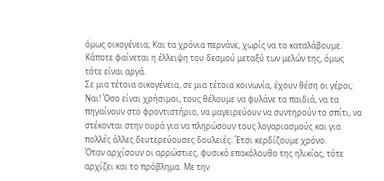όμως οικογένεια; Και τα χρόνια περνάνε, χωρίς να το καταλάβουμε. Κάποτε φαίνεται η έλλειψη του δεσμού μεταξύ των μελών της, όμως τότε είναι αργά.
Σε μια τέτοια οικογένεια, σε μια τέτοια κοινωνία, έχουν θέση οι γέροι; Ναι! Όσο είναι χρήσιμοι, τους θέλουμε να φυλάνε τα παιδιά, να τα πηγαίνουν στο φροντιστήριο, να μαγειρεύουν να συντηρούν το σπίτι, να στέκονται στην ουρά για να πληρώσουν τους λογαριασμούς και για πολλές άλλες δευτερεύουσες δουλειές. Έτσι κερδίζουμε χρόνο.
Όταν αρχίσουν οι αρρώστιες, φυσικό επακόλουθο της ηλικίας, τότε αρχίζει και το πρόβλημα. Με την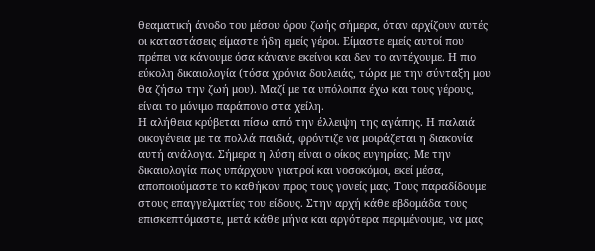θεαματική άνοδο του μέσου όρου ζωής σήμερα, όταν αρχίζουν αυτές οι καταστάσεις είμαστε ήδη εμείς γέροι. Είμαστε εμείς αυτοί που πρέπει να κάνουμε όσα κάνανε εκείνοι και δεν το αντέχουμε. Η πιο εύκολη δικαιολογία (τόσα χρόνια δουλειάς, τώρα με την σύνταξη μου θα ζήσω την ζωή μου). Μαζί με τα υπόλοιπα έχω και τους γέρους, είναι το μόνιμο παράπονο στα χείλη.
Η αλήθεια κρύβεται πίσω από την έλλειψη της αγάπης. Η παλαιά οικογένεια με τα πολλά παιδιά, φρόντιζε να μοιράζεται η διακονία αυτή ανάλογα. Σήμερα η λύση είναι ο οίκος ευγηρίας. Με την δικαιολογία πως υπάρχουν γιατροί και νοσοκόμοι, εκεί μέσα, αποποιούμαστε το καθήκον προς τους γονείς μας. Τους παραδίδουμε στους επαγγελματίες του είδους. Στην αρχή κάθε εβδομάδα τους επισκεπτόμαστε, μετά κάθε μήνα και αργότερα περιμένουμε, να μας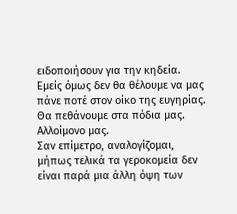ειδοποιήσουν για την κηδεία.
Εμείς όμως δεν θα θέλουμε να μας πάνε ποτέ στον οίκο της ευγηρίας. Θα πεθάνουμε στα πόδια μας. Αλλοίμονο μας.
Σαν επίμετρο, αναλογίζομαι, μήπως τελικά τα γεροκομεία δεν είναι παρά μια άλλη όψη των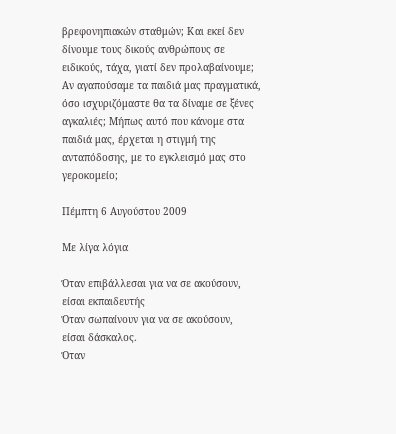βρεφονηπιακών σταθμών; Και εκεί δεν δίνουμε τους δικούς ανθρώπους σε ειδικούς, τάχα, γιατί δεν προλαβαίνουμε; Αν αγαπούσαμε τα παιδιά μας πραγματικά, όσο ισχυριζόμαστε θα τα δίναμε σε ξένες αγκαλιές; Μήπως αυτό που κάνομε στα παιδιά μας, έρχεται η στιγμή της ανταπόδοσης, με το εγκλεισμό μας στο γεροκομείο;

Πέμπτη 6 Αυγούστου 2009

Με λίγα λόγια

Όταν επιβάλλεσαι για να σε ακούσουν,
είσαι εκπαιδευτής
Όταν σωπαίνουν για να σε ακούσουν,
είσαι δάσκαλος.
Όταν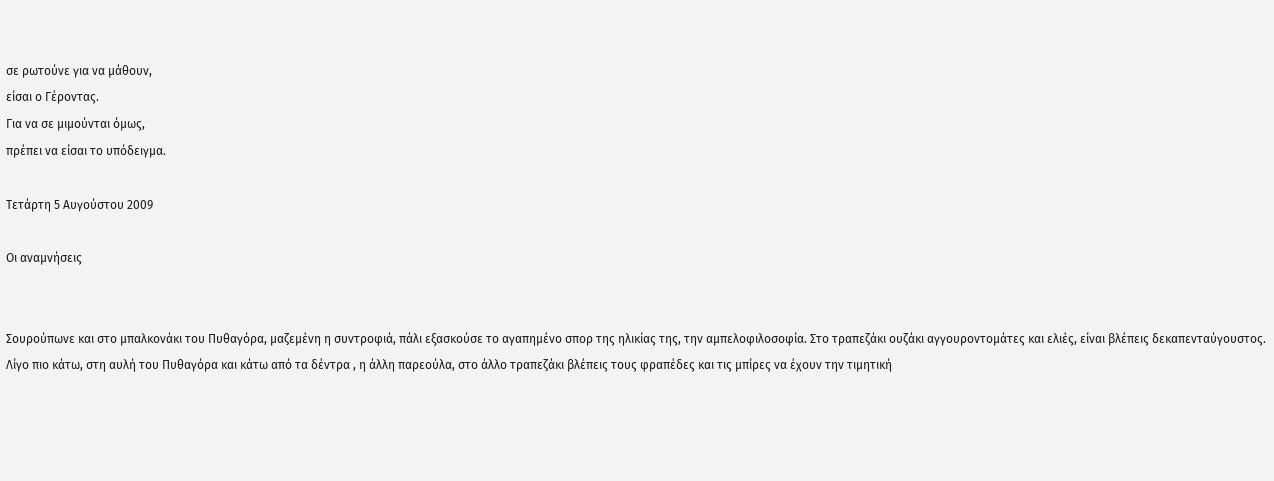σε ρωτούνε για να μάθουν,
είσαι ο Γέροντας.
Για να σε μιμούνται όμως,
πρέπει να είσαι το υπόδειγμα.

Τετάρτη 5 Αυγούστου 2009

Οι αναμνήσεις


Σουρούπωνε και στο μπαλκονάκι του Πυθαγόρα, μαζεμένη η συντροφιά, πάλι εξασκούσε το αγαπημένο σπορ της ηλικίας της, την αμπελοφιλοσοφία. Στο τραπεζάκι ουζάκι αγγουροντομάτες και ελιές, είναι βλέπεις δεκαπενταύγουστος.
Λίγο πιο κάτω, στη αυλή του Πυθαγόρα και κάτω από τα δέντρα , η άλλη παρεούλα, στο άλλο τραπεζάκι βλέπεις τους φραπέδες και τις μπίρες να έχουν την τιμητική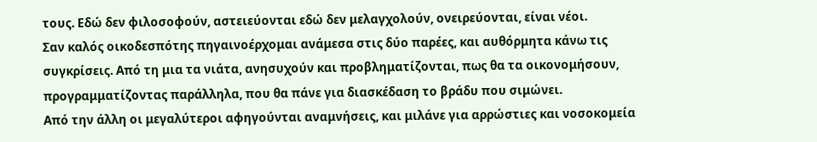τους. Εδώ δεν φιλοσοφούν, αστειεύονται εδώ δεν μελαγχολούν, ονειρεύονται, είναι νέοι.
Σαν καλός οικοδεσπότης πηγαινοέρχομαι ανάμεσα στις δύο παρέες, και αυθόρμητα κάνω τις συγκρίσεις. Από τη μια τα νιάτα, ανησυχούν και προβληματίζονται, πως θα τα οικονομήσουν, προγραμματίζοντας παράλληλα, που θα πάνε για διασκέδαση το βράδυ που σιμώνει.
Από την άλλη οι μεγαλύτεροι αφηγούνται αναμνήσεις, και μιλάνε για αρρώστιες και νοσοκομεία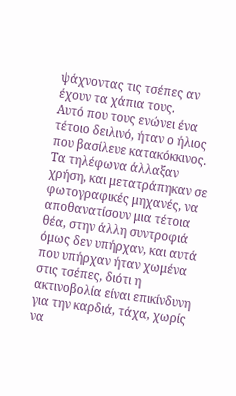ψάχνοντας τις τσέπες αν έχουν τα χάπια τους.
Αυτό που τους ενώνει ένα τέτοιο δειλινό, ήταν ο ήλιος που βασίλευε κατακόκκινος.
Τα τηλέφωνα άλλαξαν χρήση, και μετατράπηκαν σε φωτογραφικές μηχανές, να αποθανατίσουν μια τέτοια θέα, στην άλλη συντροφιά όμως δεν υπήρχαν, και αυτά που υπήρχαν ήταν χωμένα στις τσέπες, διότι η ακτινοβολία είναι επικίνδυνη για την καρδιά, τάχα, χωρίς να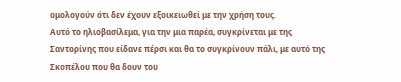ομολογούν ότι δεν έχουν εξοικειωθεί με την χρήση τους.
Αυτό το ηλιοβασίλεμα, για την μια παρέα, συγκρίνεται με της Σαντορίνης που είδανε πέρσι και θα το συγκρίνουν πάλι, με αυτό της Σκοπέλου που θα δουν του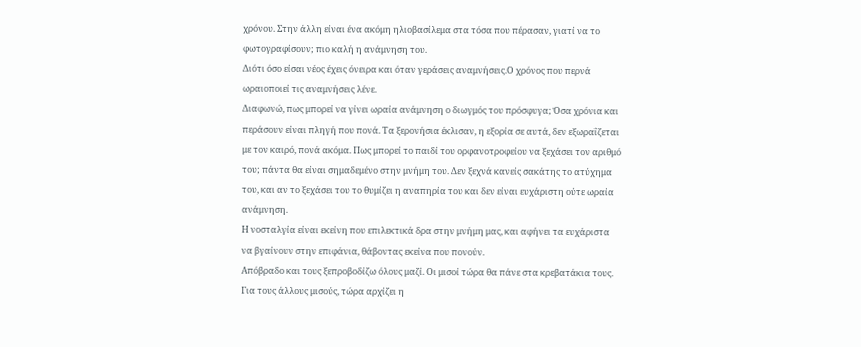χρόνου. Στην άλλη είναι ένα ακόμη ηλιοβασίλεμα στα τόσα που πέρασαν, γιατί να το φωτογραφίσουν; πιο καλή η ανάμνηση του.
Διότι όσο είσαι νέος έχεις όνειρα και όταν γεράσεις αναμνήσεις.Ο χρόνος που περνά ωραιοποιεί τις αναμνήσεις λένε.
Διαφωνώ, πως μπορεί να γίνει ωραία ανάμνηση ο διωγμός του πρόσφυγα; Όσα χρόνια και περάσουν είναι πληγή που πονά. Τα ξερονήσια έκλισαν, η εξορία σε αυτά, δεν εξωραΐζεται με τον καιρό, πονά ακόμα. Πως μπορεί το παιδί του ορφανοτροφείου να ξεχάσει τον αριθμό του; πάντα θα είναι σημαδεμένο στην μνήμη του. Δεν ξεχνά κανείς σακάτης το ατύχημα του, και αν το ξεχάσει του το θυμίζει η αναπηρία του και δεν είναι ευχάριστη ούτε ωραία ανάμνηση.
Η νοσταλγία είναι εκείνη που επιλεκτικά δρα στην μνήμη μας, και αφήνει τα ευχάριστα να βγαίνουν στην επιφάνια, θάβοντας εκείνα που πονούν.
Απόβραδο και τους ξεπροβοδίζω όλους μαζί. Οι μισοί τώρα θα πάνε στα κρεβατάκια τους.
Για τους άλλους μισούς, τώρα αρχίζει η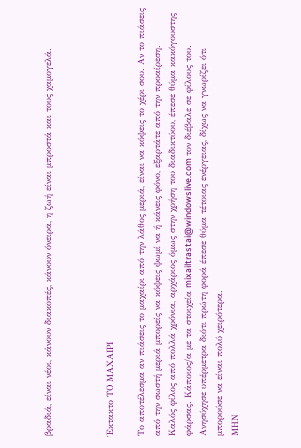βραδιά, είναι νέοι, κάνουν διακοπές, κάνουν όνειρα, η ζωή είναι μπροστά και τους χαμογελά.



Έκτακτο ΤΟ ΜΑΧΑΙΡΙ

Το αποτέλεσμα αν πιάσεις το μαχαίρι από την λάθος μεριά, είναι να κόψεις το χέρι σου. Αν το πιάσεις από την σωστή μεριά μπορείς να κόψεις ψωμί να ή κάνεις φόνο, εξαρτάτε από την προαίρεση.
Καλός φίλος από πολλά χρόνια, αρχάριος όμως στην χρήση του διαδικτύου, έπεσε θύμα κακόγουστης φάρσας. Κάποιος/α με τα στοιχεία mixailtrastai@windowslive.com τον διέβαλε σε φίλους του. Ανησύχησε υπέρμετρα διότι πρώτη φορά έπεσε θύμα τέτοιας ενέργειας, δίχως να γνωρίζει ότι μπορούσε να είναι πολύ χειρότερα.
ΜΗΝ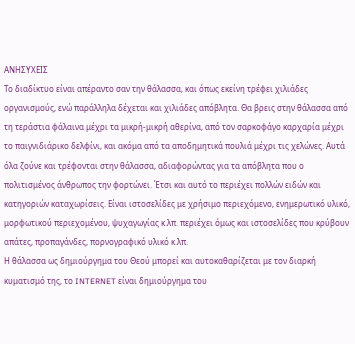ΑΝΗΣΥΧΕΙΣ
Το διαδίκτυο είναι απέραντο σαν την θάλασσα, και όπως εκείνη τρέφει χιλιάδες οργανισμούς, ενώ παράλληλα δέχεται και χιλιάδες απόβλητα. Θα βρεις στην θάλασσα από τη τεράστια φάλαινα μέχρι τα μικρή-μικρή αθερίνα, από τον σαρκοφάγο καρχαρία μέχρι το παιγνιδιάρικο δελφίνι, και ακόμα από τα αποδημητικά πουλιά μέχρι τις χελώνες. Αυτά όλα ζούνε και τρέφονται στην θάλασσα, αδιαφορώντας για τα απόβλητα που ο πολιτισμένος άνθρωπος την φορτώνει. Έτσι και αυτό το περιέχει πολλών ειδών και κατηγοριών καταχωρίσεις. Είναι ιστοσελίδες με χρήσιμο περιεχόμενο, ενημερωτικό υλικό, μορφωτικού περιεχομένου, ψυχαγωγίας κ.λπ. περιέχει όμως και ιστοσελίδες που κρύβουν απάτες, προπαγάνδες, πορνογραφικό υλικό κ.λπ.
Η θάλασσα ως δημιούργημα του Θεού μπορεί και αυτοκαθαρίζεται με τον διαρκή κυματισμό της, το INTERNET είναι δημιούργημα του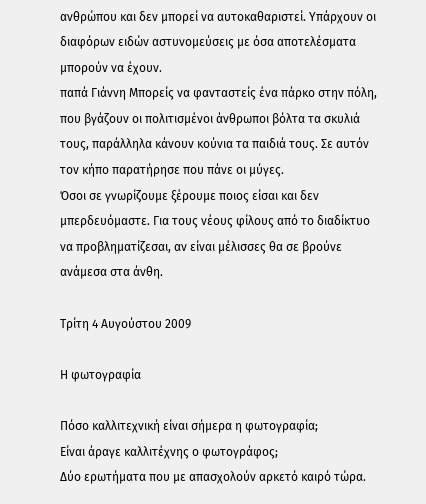ανθρώπου και δεν μπορεί να αυτοκαθαριστεί. Υπάρχουν οι διαφόρων ειδών αστυνομεύσεις με όσα αποτελέσματα μπορούν να έχουν.
παπά Γιάννη Μπορείς να φανταστείς ένα πάρκο στην πόλη, που βγάζουν οι πολιτισμένοι άνθρωποι βόλτα τα σκυλιά τους, παράλληλα κάνουν κούνια τα παιδιά τους. Σε αυτόν τον κήπο παρατήρησε που πάνε οι μύγες.
Όσοι σε γνωρίζουμε ξέρουμε ποιος είσαι και δεν μπερδευόμαστε. Για τους νέους φίλους από το διαδίκτυο να προβληματίζεσαι, αν είναι μέλισσες θα σε βρούνε ανάμεσα στα άνθη.

Τρίτη 4 Αυγούστου 2009

Η φωτογραφία

Πόσο καλλιτεχνική είναι σήμερα η φωτογραφία;
Είναι άραγε καλλιτέχνης ο φωτογράφος;
Δύο ερωτήματα που με απασχολούν αρκετό καιρό τώρα.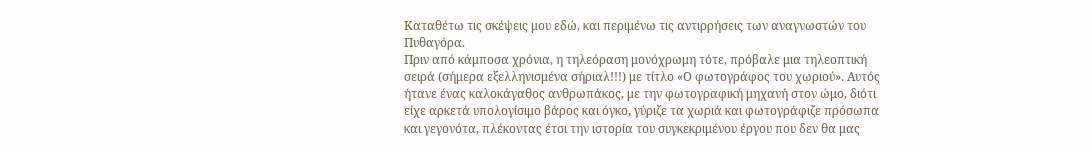Καταθέτω τις σκέψεις μου εδώ, και περιμένω τις αντιρρήσεις των αναγνωστών του Πυθαγόρα.
Πριν από κάμποσα χρόνια, η τηλεόραση μονόχρωμη τότε, πρόβαλε μια τηλεοπτική σειρά (σήμερα εξελληνισμένα σήριαλ!!!) με τίτλο «Ο φωτογράφος του χωριού». Αυτός ήτανε ένας καλοκάγαθος ανθρωπάκος, με την φωτογραφική μηχανή στον ώμο, διότι είχε αρκετά υπολογίσιμο βάρος και όγκο, γύριζε τα χωριά και φωτογράφιζε πρόσωπα και γεγονότα, πλέκοντας έτσι την ιστορία του συγκεκριμένου έργου που δεν θα μας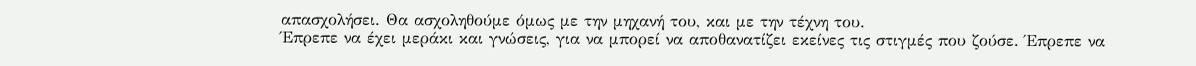απασχολήσει. Θα ασχοληθούμε όμως με την μηχανή του, και με την τέχνη του.
Έπρεπε να έχει μεράκι και γνώσεις, για να μπορεί να αποθανατίζει εκείνες τις στιγμές που ζούσε. Έπρεπε να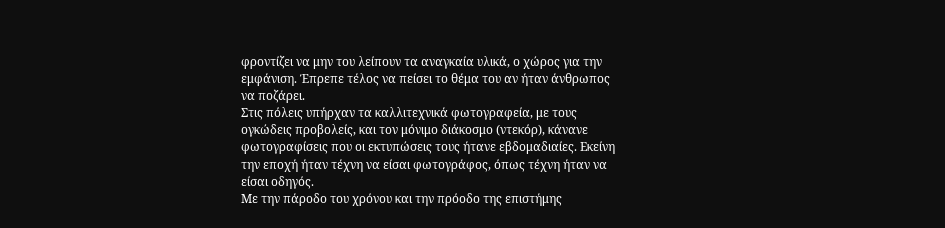φροντίζει να μην του λείπουν τα αναγκαία υλικά, ο χώρος για την εμφάνιση. Έπρεπε τέλος να πείσει το θέμα του αν ήταν άνθρωπος να ποζάρει.
Στις πόλεις υπήρχαν τα καλλιτεχνικά φωτογραφεία, με τους ογκώδεις προβολείς, και τον μόνιμο διάκοσμο (ντεκόρ), κάνανε φωτογραφίσεις που οι εκτυπώσεις τους ήτανε εβδομαδιαίες. Εκείνη την εποχή ήταν τέχνη να είσαι φωτογράφος, όπως τέχνη ήταν να είσαι οδηγός.
Με την πάροδο του χρόνου και την πρόοδο της επιστήμης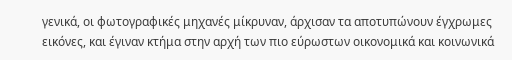γενικά, οι φωτογραφικές μηχανές μίκρυναν, άρχισαν τα αποτυπώνουν έγχρωμες εικόνες, και έγιναν κτήμα στην αρχή των πιο εύρωστων οικονομικά και κοινωνικά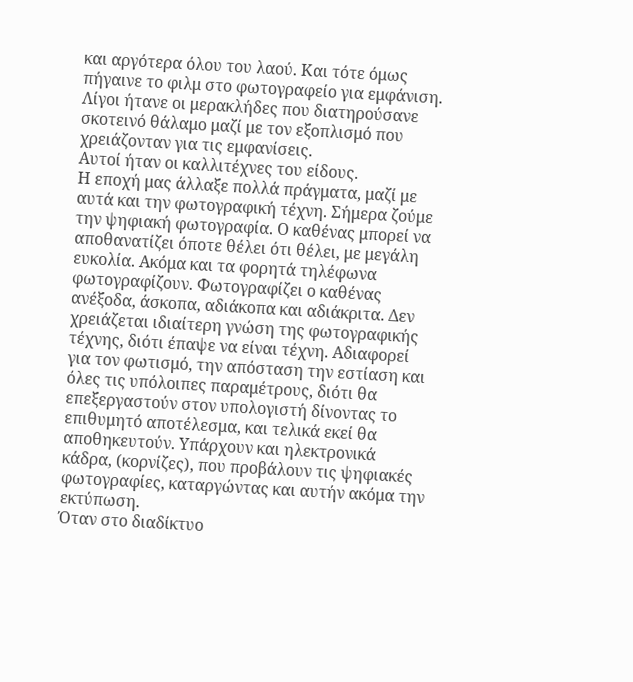και αργότερα όλου του λαού. Και τότε όμως πήγαινε το φιλμ στο φωτογραφείο για εμφάνιση. Λίγοι ήτανε οι μερακλήδες που διατηρούσανε σκοτεινό θάλαμο μαζί με τον εξοπλισμό που χρειάζονταν για τις εμφανίσεις.
Αυτοί ήταν οι καλλιτέχνες του είδους.
Η εποχή μας άλλαξε πολλά πράγματα, μαζί με αυτά και την φωτογραφική τέχνη. Σήμερα ζούμε την ψηφιακή φωτογραφία. Ο καθένας μπορεί να αποθανατίζει όποτε θέλει ότι θέλει, με μεγάλη ευκολία. Ακόμα και τα φορητά τηλέφωνα φωτογραφίζουν. Φωτογραφίζει ο καθένας ανέξοδα, άσκοπα, αδιάκοπα και αδιάκριτα. Δεν χρειάζεται ιδιαίτερη γνώση της φωτογραφικής τέχνης, διότι έπαψε να είναι τέχνη. Αδιαφορεί για τον φωτισμό, την απόσταση την εστίαση και όλες τις υπόλοιπες παραμέτρους, διότι θα επεξεργαστούν στον υπολογιστή δίνοντας το επιθυμητό αποτέλεσμα, και τελικά εκεί θα αποθηκευτούν. Υπάρχουν και ηλεκτρονικά κάδρα, (κορνίζες), που προβάλουν τις ψηφιακές φωτογραφίες, καταργώντας και αυτήν ακόμα την εκτύπωση.
Όταν στο διαδίκτυο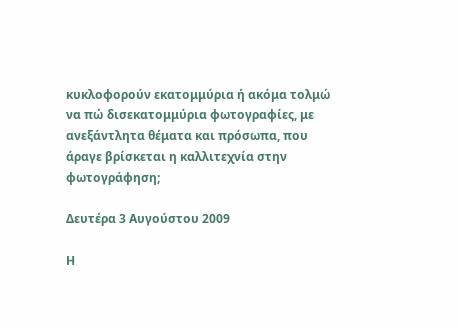κυκλοφορούν εκατομμύρια ή ακόμα τολμώ να πώ δισεκατομμύρια φωτογραφίες, με ανεξάντλητα θέματα και πρόσωπα, που άραγε βρίσκεται η καλλιτεχνία στην φωτογράφηση;

Δευτέρα 3 Αυγούστου 2009

Η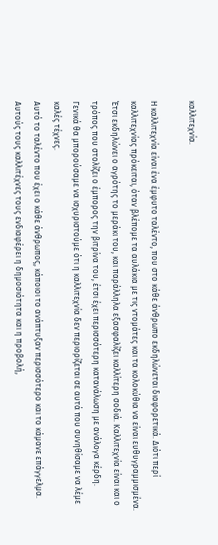καλλιτεχνία.

Η καλλιτεχνία είναι ένα έμφυτο ταλέντο, που στο κάθε άνθρωπο εκδηλώνεται διαφορετικά. Διότι περί καλλιτεχνίας πρόκειται, όταν βλέπομε τα αυλάκια με τις ντομάτες και τα κολοκύθια να είναι ευθυγραμμισμένα. Έτσι εκδηλώνει ο αγρότης το μεράκι του, και παράλληλα εξασφαλίζει καλλίτερη σοδιά. Καλλιτεχνία είναι και ο τρόπος που στολίζει ο έμπορος την βιτρίνα του, έτσι έχει περισσότερη κατανάλωση με ανάλογα κέρδη.
Γενικά θα μπορούσαμε να ισχυριστούμε ότι η καλλιτεχνία δεν περιορίζεται σε αυτά που συνηθίσαμε να λέμε καλές τέχνες.
Αυτό το ταλέντο που έχει ο κάθε άνθρωπος, κάποιοι το ανάπτυξαν περισσότερο και το κάμανε επάγγελμα. Αυτούς τους καλλιτέχνες τους ενδιαφέρει η δημοσιότητα και η προβολή,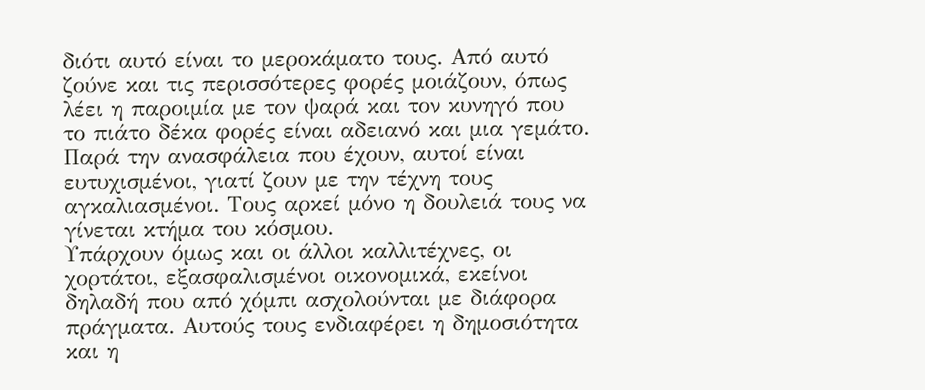διότι αυτό είναι το μεροκάματο τους. Από αυτό ζούνε και τις περισσότερες φορές μοιάζουν, όπως λέει η παροιμία με τον ψαρά και τον κυνηγό που το πιάτο δέκα φορές είναι αδειανό και μια γεμάτο. Παρά την ανασφάλεια που έχουν, αυτοί είναι ευτυχισμένοι, γιατί ζουν με την τέχνη τους αγκαλιασμένοι. Τους αρκεί μόνο η δουλειά τους να γίνεται κτήμα του κόσμου.
Υπάρχουν όμως και οι άλλοι καλλιτέχνες, οι χορτάτοι, εξασφαλισμένοι οικονομικά, εκείνοι δηλαδή που από χόμπι ασχολούνται με διάφορα πράγματα. Αυτούς τους ενδιαφέρει η δημοσιότητα και η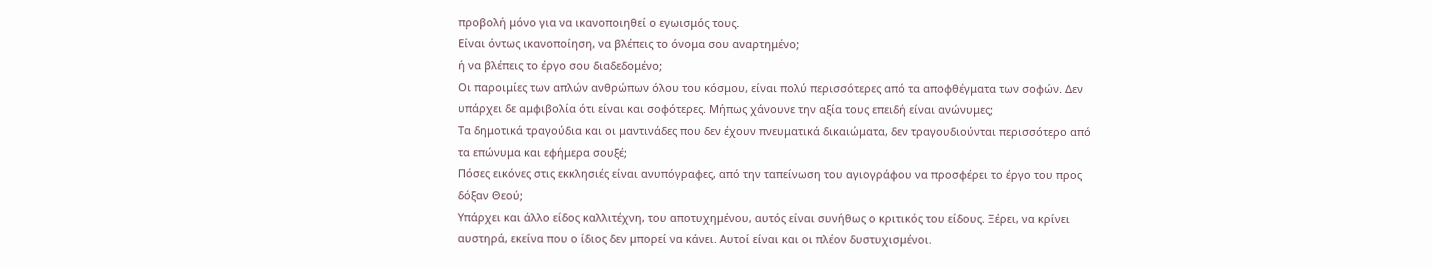προβολή μόνο για να ικανοποιηθεί ο εγωισμός τους.
Είναι όντως ικανοποίηση, να βλέπεις το όνομα σου αναρτημένο;
ή να βλέπεις το έργο σου διαδεδομένο;
Οι παροιμίες των απλών ανθρώπων όλου του κόσμου, είναι πολύ περισσότερες από τα αποφθέγματα των σοφών. Δεν υπάρχει δε αμφιβολία ότι είναι και σοφότερες. Μήπως χάνουνε την αξία τους επειδή είναι ανώνυμες;
Τα δημοτικά τραγούδια και οι μαντινάδες που δεν έχουν πνευματικά δικαιώματα, δεν τραγουδιούνται περισσότερο από τα επώνυμα και εφήμερα σουξέ;
Πόσες εικόνες στις εκκλησιές είναι ανυπόγραφες, από την ταπείνωση του αγιογράφου να προσφέρει το έργο του προς δόξαν Θεού;
Υπάρχει και άλλο είδος καλλιτέχνη, του αποτυχημένου, αυτός είναι συνήθως ο κριτικός του είδους. Ξέρει, να κρίνει αυστηρά, εκείνα που ο ίδιος δεν μπορεί να κάνει. Αυτοί είναι και οι πλέον δυστυχισμένοι.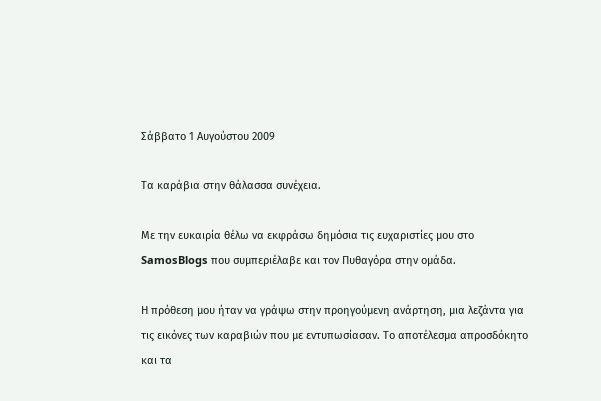Σάββατο 1 Αυγούστου 2009

Τα καράβια στην θάλασσα συνέχεια.

Με την ευκαιρία θέλω να εκφράσω δημόσια τις ευχαριστίες μου στο SamosBlogs που συμπεριέλαβε και τον Πυθαγόρα στην ομάδα.

Η πρόθεση μου ήταν να γράψω στην προηγούμενη ανάρτηση, μια λεζάντα για τις εικόνες των καραβιών που με εντυπωσίασαν. Το αποτέλεσμα απροσδόκητο και τα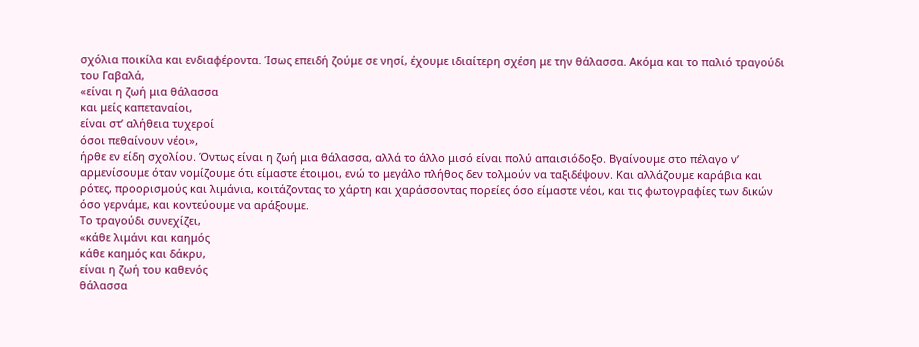σχόλια ποικίλα και ενδιαφέροντα. Ίσως επειδή ζούμε σε νησί, έχουμε ιδιαίτερη σχέση με την θάλασσα. Ακόμα και το παλιό τραγούδι του Γαβαλά,
«είναι η ζωή μια θάλασσα
και μείς καπεταναίοι,
είναι στ’ αλήθεια τυχεροί
όσοι πεθαίνουν νέοι»,
ήρθε εν είδη σχολίου. Όντως είναι η ζωή μια θάλασσα, αλλά το άλλο μισό είναι πολύ απαισιόδοξο. Βγαίνουμε στο πέλαγο ν’ αρμενίσουμε όταν νομίζουμε ότι είμαστε έτοιμοι, ενώ το μεγάλο πλήθος δεν τολμούν να ταξιδέψουν. Και αλλάζουμε καράβια και ρότες, προορισμούς και λιμάνια, κοιτάζοντας το χάρτη και χαράσσοντας πορείες όσο είμαστε νέοι, και τις φωτογραφίες των δικών όσο γερνάμε, και κοντεύουμε να αράξουμε.
Το τραγούδι συνεχίζει,
«κάθε λιμάνι και καημός
κάθε καημός και δάκρυ,
είναι η ζωή του καθενός
θάλασσα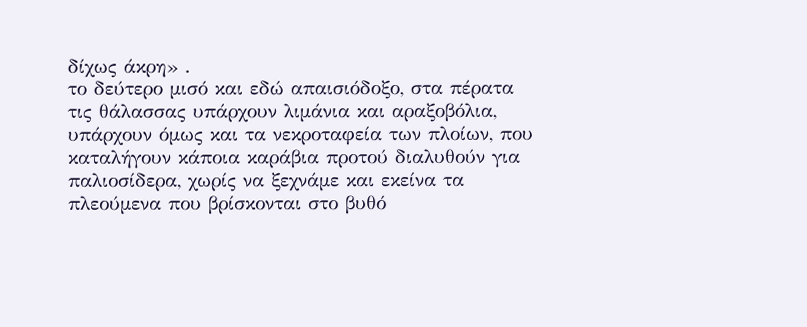δίχως άκρη» .
το δεύτερο μισό και εδώ απαισιόδοξο, στα πέρατα τις θάλασσας υπάρχουν λιμάνια και αραξοβόλια, υπάρχουν όμως και τα νεκροταφεία των πλοίων, που καταλήγουν κάποια καράβια προτού διαλυθούν για παλιοσίδερα, χωρίς να ξεχνάμε και εκείνα τα πλεούμενα που βρίσκονται στο βυθό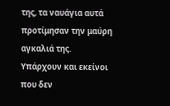της, τα ναυάγια αυτά προτίμησαν την μαύρη αγκαλιά της.
Υπάρχουν και εκείνοι που δεν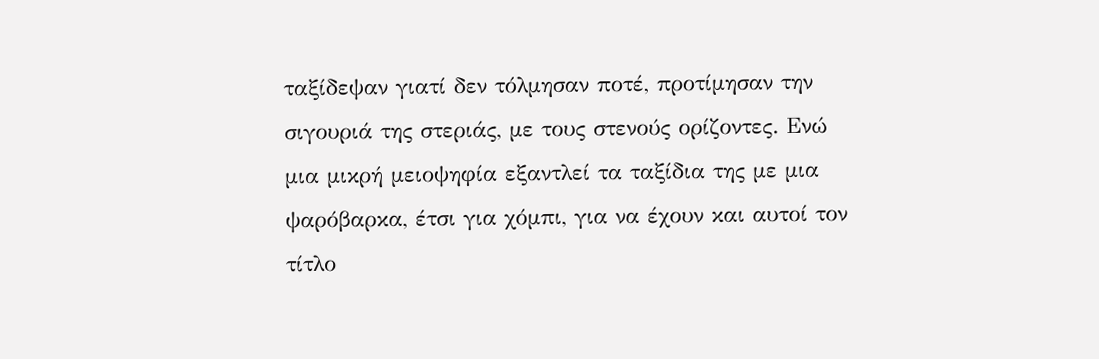ταξίδεψαν γιατί δεν τόλμησαν ποτέ, προτίμησαν την σιγουριά της στεριάς, με τους στενούς ορίζοντες. Ενώ μια μικρή μειοψηφία εξαντλεί τα ταξίδια της με μια ψαρόβαρκα, έτσι για χόμπι, για να έχουν και αυτοί τον τίτλο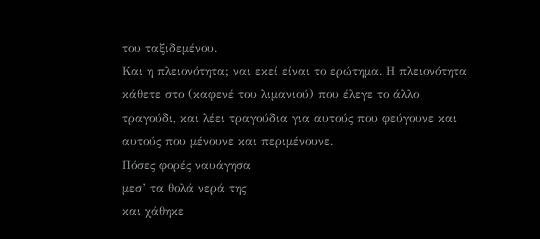του ταξιδεμένου.
Και η πλειονότητα; ναι εκεί είναι το ερώτημα. Η πλειονότητα κάθετε στο (καφενέ του λιμανιού) που έλεγε το άλλο τραγούδι, και λέει τραγούδια για αυτούς που φεύγουνε και αυτούς που μένουνε και περιμένουνε.
Πόσες φορές ναυάγησα
μεσ’ τα θολά νερά της
και χάθηκε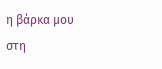η βάρκα μου
στη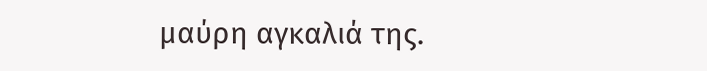μαύρη αγκαλιά της.